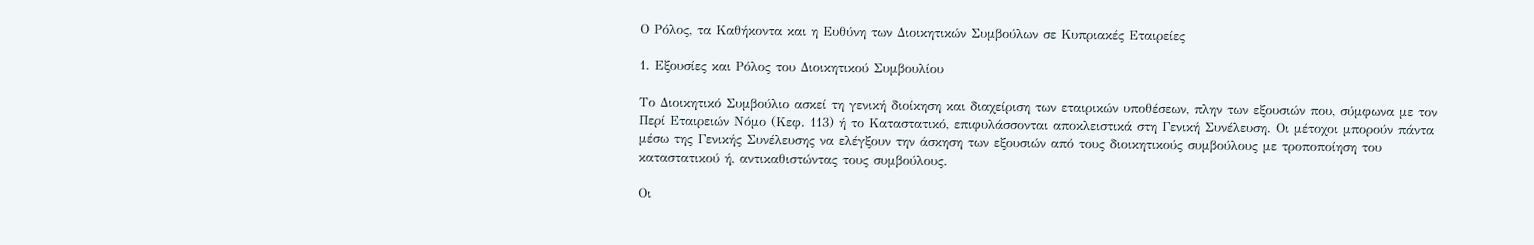Ο Ρόλος, τα Καθήκοντα και η Ευθύνη των Διοικητικών Συμβούλων σε Κυπριακές Εταιρείες

1. Εξουσίες και Ρόλος του Διοικητικού Συμβουλίου

Το Διοικητικό Συμβούλιο ασκεί τη γενική διοίκηση και διαχείριση των εταιρικών υποθέσεων, πλην των εξουσιών που, σύμφωνα με τον Περί Εταιρειών Νόμο (Κεφ. 113) ή το Καταστατικό, επιφυλάσσονται αποκλειστικά στη Γενική Συνέλευση. Οι μέτοχοι μπορούν πάντα μέσω της Γενικής Συνέλευσης να ελέγξουν την άσκηση των εξουσιών από τους διοικητικούς συμβούλους με τροποποίηση του καταστατικού ή, αντικαθιστώντας τους συμβούλους.

Οι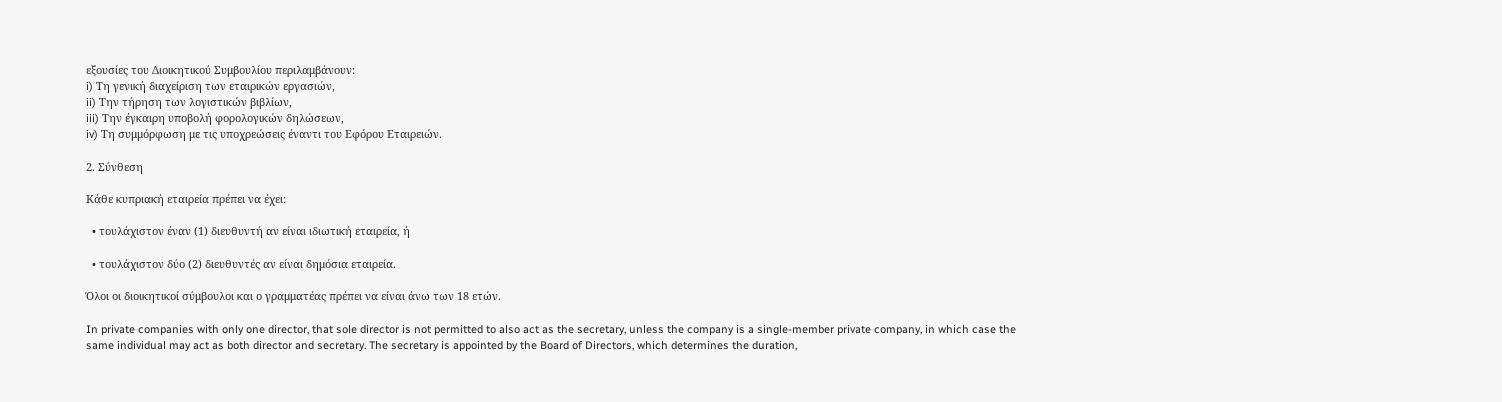εξουσίες του Διοικητικού Συμβουλίου περιλαμβάνουν:
i) Τη γενική διαχείριση των εταιρικών εργασιών,
ii) Την τήρηση των λογιστικών βιβλίων,
iii) Την έγκαιρη υποβολή φορολογικών δηλώσεων,
iv) Τη συμμόρφωση με τις υποχρεώσεις έναντι του Εφόρου Εταιρειών.

2. Σύνθεση

Κάθε κυπριακή εταιρεία πρέπει να έχει:

  • τουλάχιστον έναν (1) διευθυντή αν είναι ιδιωτική εταιρεία, ή

  • τουλάχιστον δύο (2) διευθυντές αν είναι δημόσια εταιρεία.

Όλοι οι διοικητικοί σύμβουλοι και ο γραμματέας πρέπει να είναι άνω των 18 ετών.

In private companies with only one director, that sole director is not permitted to also act as the secretary, unless the company is a single-member private company, in which case the same individual may act as both director and secretary. The secretary is appointed by the Board of Directors, which determines the duration,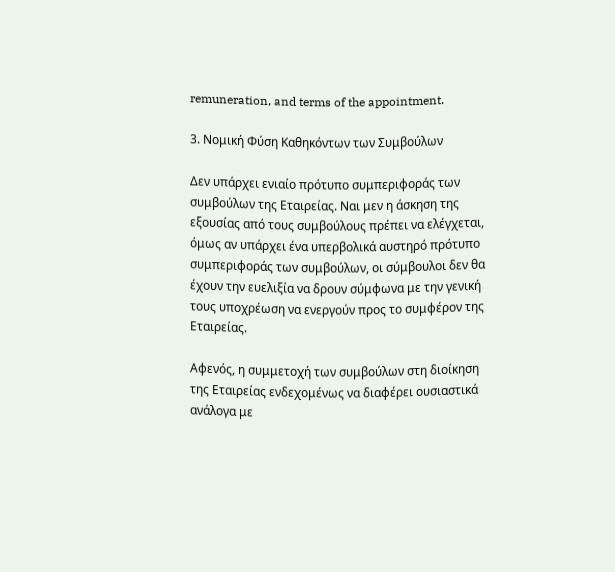remuneration, and terms of the appointment.

3. Νομική Φύση Καθηκόντων των Συμβούλων

Δεν υπάρχει ενιαίο πρότυπο συμπεριφοράς των συμβούλων της Εταιρείας. Ναι μεν η άσκηση της εξουσίας από τους συμβούλους πρέπει να ελέγχεται, όμως αν υπάρχει ένα υπερβολικά αυστηρό πρότυπο συμπεριφοράς των συμβούλων, οι σύμβουλοι δεν θα έχουν την ευελιξία να δρουν σύμφωνα με την γενική τους υποχρέωση να ενεργούν προς το συμφέρον της Εταιρείας.

Aφενός, η συμμετοχή των συμβούλων στη διοίκηση της Εταιρείας ενδεχομένως να διαφέρει ουσιαστικά ανάλογα με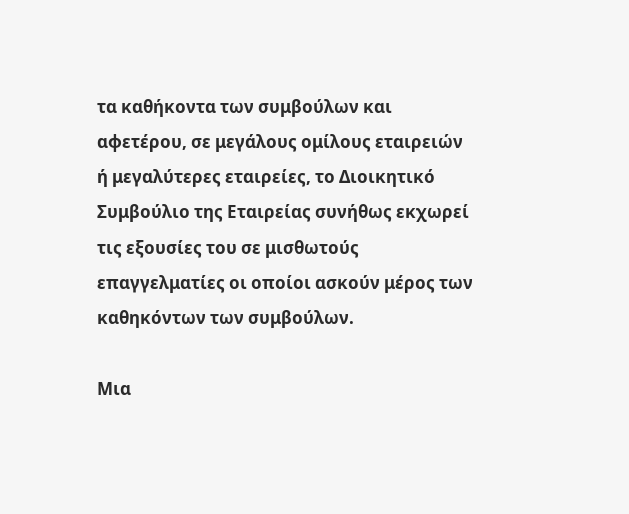τα καθήκοντα των συμβούλων και αφετέρου, σε μεγάλους ομίλους εταιρειών ή μεγαλύτερες εταιρείες, το Διοικητικό Συμβούλιο της Εταιρείας συνήθως εκχωρεί τις εξουσίες του σε μισθωτούς επαγγελματίες οι οποίοι ασκούν μέρος των καθηκόντων των συμβούλων.

Μια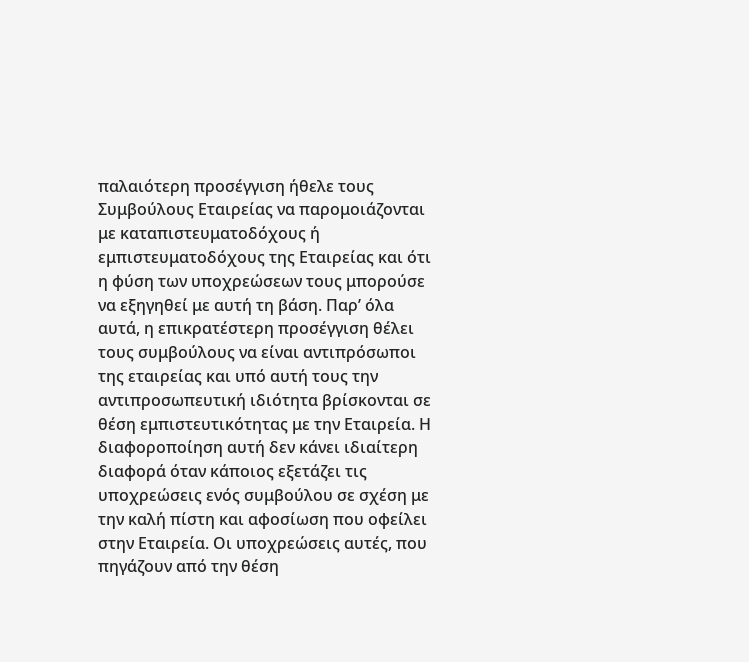παλαιότερη προσέγγιση ήθελε τους Συμβούλους Εταιρείας να παρομοιάζονται με καταπιστευματοδόχους ή εμπιστευματοδόχους της Εταιρείας και ότι η φύση των υποχρεώσεων τους μπορούσε να εξηγηθεί με αυτή τη βάση. Παρ’ όλα αυτά, η επικρατέστερη προσέγγιση θέλει τους συμβούλους να είναι αντιπρόσωποι της εταιρείας και υπό αυτή τους την αντιπροσωπευτική ιδιότητα βρίσκονται σε θέση εμπιστευτικότητας με την Εταιρεία. Η διαφοροποίηση αυτή δεν κάνει ιδιαίτερη διαφορά όταν κάποιος εξετάζει τις υποχρεώσεις ενός συμβούλου σε σχέση με την καλή πίστη και αφοσίωση που οφείλει στην Εταιρεία. Οι υποχρεώσεις αυτές, που πηγάζουν από την θέση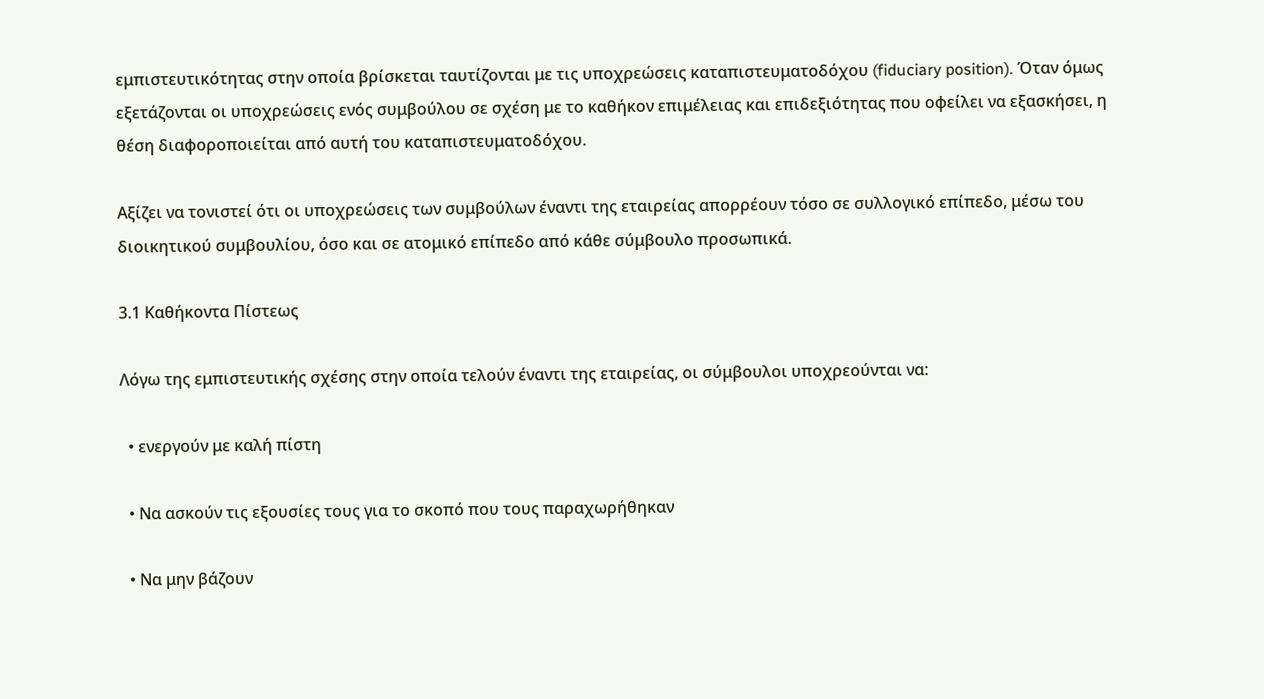εμπιστευτικότητας στην οποία βρίσκεται ταυτίζονται με τις υποχρεώσεις καταπιστευματοδόχου (fiduciary position). Όταν όμως εξετάζονται οι υποχρεώσεις ενός συμβούλου σε σχέση με το καθήκον επιμέλειας και επιδεξιότητας που οφείλει να εξασκήσει, η θέση διαφοροποιείται από αυτή του καταπιστευματοδόχου.

Αξίζει να τονιστεί ότι οι υποχρεώσεις των συμβούλων έναντι της εταιρείας απορρέουν τόσο σε συλλογικό επίπεδο, μέσω του διοικητικού συμβουλίου, όσο και σε ατομικό επίπεδο από κάθε σύμβουλο προσωπικά.

3.1 Καθήκοντα Πίστεως

Λόγω της εμπιστευτικής σχέσης στην οποία τελούν έναντι της εταιρείας, οι σύμβουλοι υποχρεούνται να:

  • ενεργούν με καλή πίστη

  • Να ασκούν τις εξουσίες τους για το σκοπό που τους παραχωρήθηκαν

  • Να μην βάζουν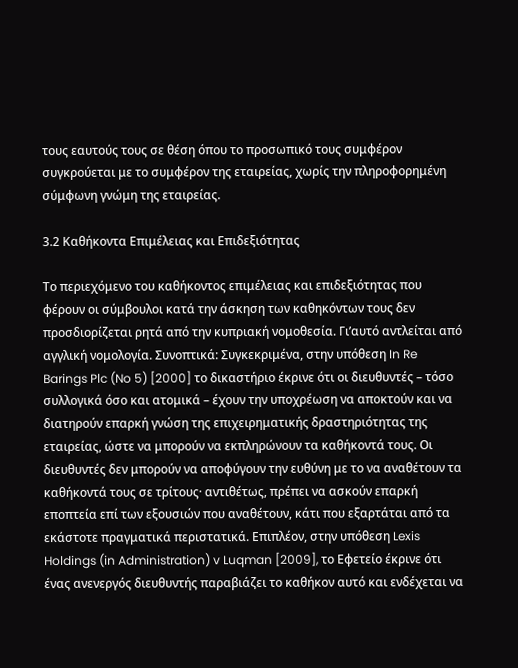τους εαυτούς τους σε θέση όπου το προσωπικό τους συμφέρον συγκρούεται με το συμφέρον της εταιρείας, χωρίς την πληροφορημένη σύμφωνη γνώμη της εταιρείας.

3.2 Καθήκοντα Επιμέλειας και Επιδεξιότητας

Το περιεχόμενο του καθήκοντος επιμέλειας και επιδεξιότητας που φέρουν οι σύμβουλοι κατά την άσκηση των καθηκόντων τους δεν προσδιορίζεται ρητά από την κυπριακή νομοθεσία. Γι’αυτό αντλείται από αγγλική νομολογία. Συνοπτικά: Συγκεκριμένα, στην υπόθεση In Re Barings Plc (No 5) [2000] το δικαστήριο έκρινε ότι οι διευθυντές – τόσο συλλογικά όσο και ατομικά – έχουν την υποχρέωση να αποκτούν και να διατηρούν επαρκή γνώση της επιχειρηματικής δραστηριότητας της εταιρείας, ώστε να μπορούν να εκπληρώνουν τα καθήκοντά τους. Οι διευθυντές δεν μπορούν να αποφύγουν την ευθύνη με το να αναθέτουν τα καθήκοντά τους σε τρίτους· αντιθέτως, πρέπει να ασκούν επαρκή εποπτεία επί των εξουσιών που αναθέτουν, κάτι που εξαρτάται από τα εκάστοτε πραγματικά περιστατικά. Επιπλέον, στην υπόθεση Lexis Holdings (in Administration) v Luqman [2009], το Εφετείο έκρινε ότι ένας ανενεργός διευθυντής παραβιάζει το καθήκον αυτό και ενδέχεται να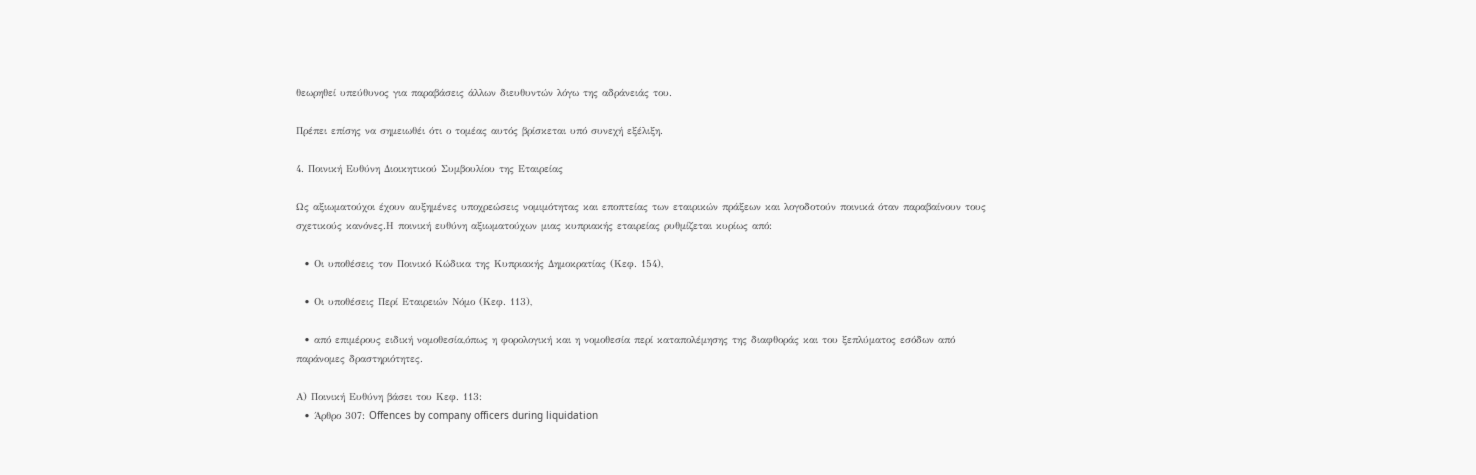θεωρηθεί υπεύθυνος για παραβάσεις άλλων διευθυντών λόγω της αδράνειάς του.

Πρέπει επίσης να σημειωθέι ότι ο τομέας αυτός βρίσκεται υπό συνεχή εξέλιξη.

4. Ποινική Ευθύνη Διοικητικού Συμβουλίου της Εταιρείας

Ως αξιωματούχοι έχουν αυξημένες υποχρεώσεις νομιμότητας και εποπτείας των εταιρικών πράξεων και λογοδοτούν ποινικά όταν παραβαίνουν τους σχετικούς κανόνες.Η ποινική ευθύνη αξιωματούχων μιας κυπριακής εταιρείας ρυθμίζεται κυρίως από:

  • Οι υποθέσεις τον Ποινικό Κώδικα της Κυπριακής Δημοκρατίας (Κεφ. 154),

  • Οι υποθέσεις Περί Εταιρειών Νόμο (Κεφ. 113),

  • από επιμέρους ειδική νομοθεσία,όπως η φορολογική και η νομοθεσία περί καταπολέμησης της διαφθοράς και του ξεπλύματος εσόδων από παράνομες δραστηριότητες.

Α) Ποινική Ευθύνη βάσει του Κεφ. 113:
  • Άρθρο 307: Offences by company officers during liquidation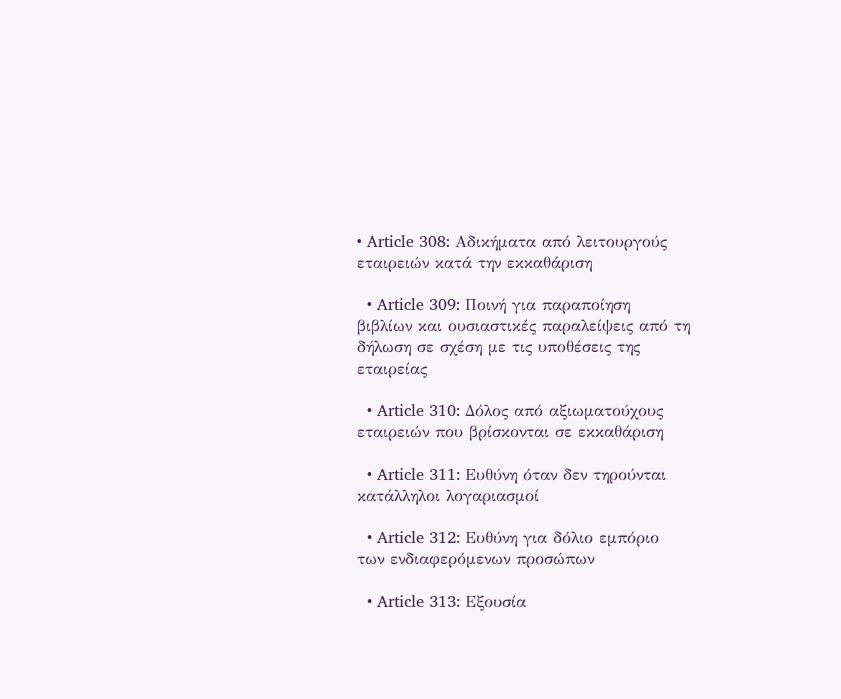• Article 308: Αδικήματα από λειτουργούς εταιρειών κατά την εκκαθάριση

  • Article 309: Ποινή για παραποίηση βιβλίων και ουσιαστικές παραλείψεις από τη δήλωση σε σχέση με τις υποθέσεις της εταιρείας

  • Article 310: Δόλος από αξιωματούχους εταιρειών που βρίσκονται σε εκκαθάριση

  • Article 311: Ευθύνη όταν δεν τηρούνται κατάλληλοι λογαριασμοί

  • Article 312: Ευθύνη για δόλιο εμπόριο των ενδιαφερόμενων προσώπων

  • Article 313: Εξουσία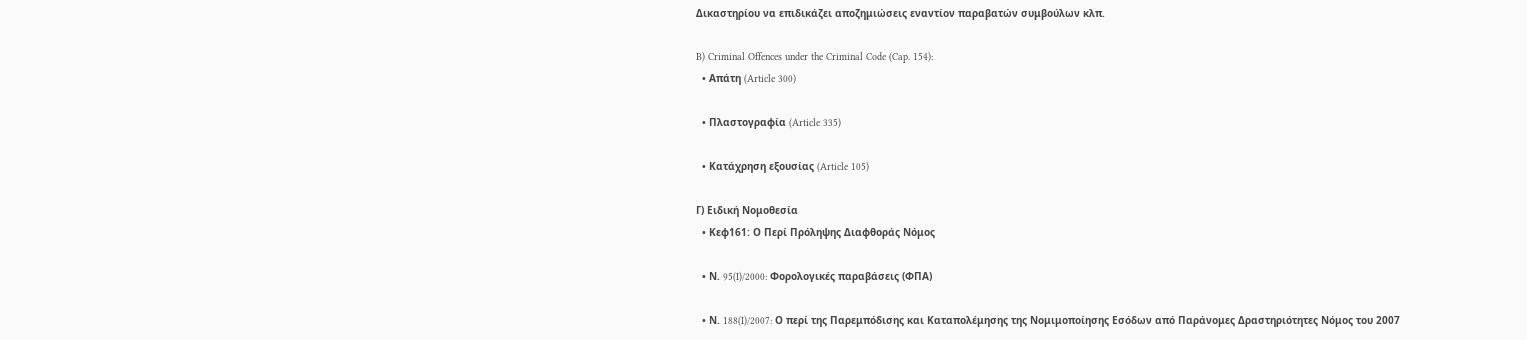Δικαστηρίου να επιδικάζει αποζημιώσεις εναντίον παραβατών συμβούλων κλπ.

B) Criminal Offences under the Criminal Code (Cap. 154):
  • Απάτη (Article 300)

  • Πλαστογραφία (Article 335)

  • Κατάχρηση εξουσίας (Article 105)

Γ) Ειδική Νομοθεσία
  • Κεφ161: Ο Περί Πρόληψης Διαφθοράς Νόμος

  • Ν. 95(I)/2000: Φορολογικές παραβάσεις (ΦΠΑ)

  • Ν. 188(I)/2007: Ο περί της Παρεμπόδισης και Καταπολέμησης της Νομιμοποίησης Εσόδων από Παράνομες Δραστηριότητες Νόμος του 2007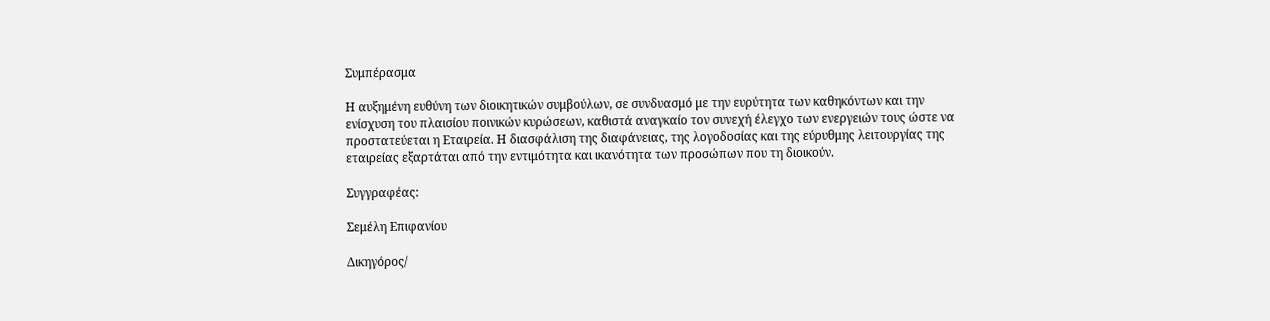Συμπέρασμα

Η αυξημένη ευθύνη των διοικητικών συμβούλων, σε συνδυασμό με την ευρύτητα των καθηκόντων και την ενίσχυση του πλαισίου ποινικών κυρώσεων, καθιστά αναγκαίο τον συνεχή έλεγχο των ενεργειών τους ώστε να προστατεύεται η Εταιρεία. Η διασφάλιση της διαφάνειας, της λογοδοσίας και της εύρυθμης λειτουργίας της εταιρείας εξαρτάται από την εντιμότητα και ικανότητα των προσώπων που τη διοικούν.

Συγγραφέας:

Σεμέλη Επιφανίου

Δικηγόρος/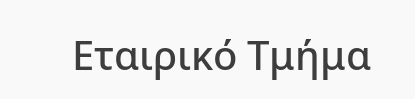Εταιρικό Τμήμα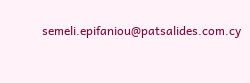semeli.epifaniou@patsalides.com.cy